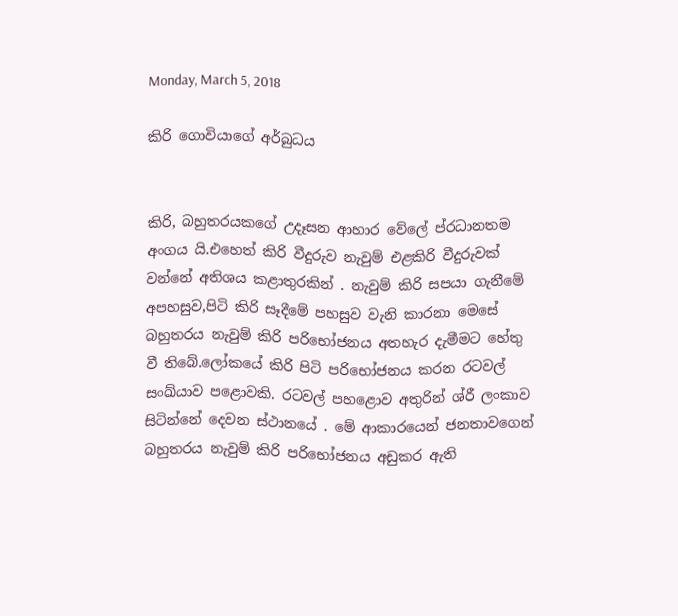Monday, March 5, 2018

කිරි ගොවියාගේ අර්බුධය


කිරි, බහුතරයකගේ උදෑසන ආහාර වේලේ ප්රධානතම අංගය යි.එහෙත් කිරි වීදුරුව නැවුම් එළකිරි වීදුරුවක් වන්නේ අතිශය කළාතුරකින් . නැවුම් කිරි සපයා ගැනීමේ අපහසුව,පිටි කිරි සෑදීමේ පහසුව වැනි කාරනා මෙසේ බහුතරය නැවුම් කිරි පරිභෝජනය අතහැර දැමීමට හේතු වී තිබේ.ලෝකයේ කිරි පිටි පරිභෝජනය කරන රටවල් සංඛ්යාව පළොවකි. රටවල් පහළොව අතුරින් ශ්රී ලංකාව සිටින්නේ දෙවන ස්ථානයේ . මේ ආකාරයෙන් ජනතාවගෙන් බහුතරය නැවුම් කිරි පරිභෝජනය අඩුකර ඇති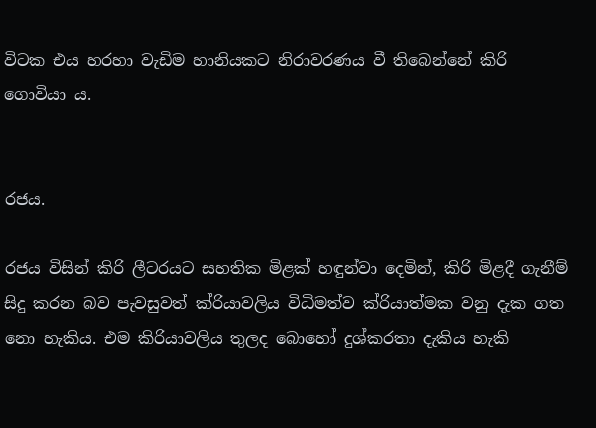විටක එය හරහා වැඩිම හානියකට නිරාවරණය වී තිබෙන්නේ කිරි ගොවියා ය.


රජය.

රජය විසින් කිරි ලීටරයට සහතික මිළක් හඳුන්වා දෙමින්, කිරි මිළදී ගැනීම් සිදු කරන බව පැවසුවත් ක්රියාවලිය විධිමත්ව ක්රියාත්මක වනු දැක ගත නො හැකිය. එම කිරියාවලිය තුලද බොහෝ දුශ්කරතා දැකිය හැකි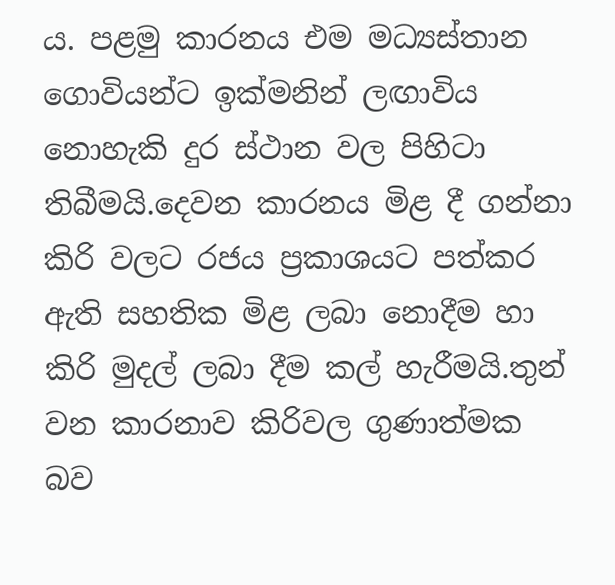ය. පළමු කාරනය එම මධ්‍යස්තාන ගොවියන්ට ඉක්මනින් ලඟාවිය නොහැකි දුර ස්ථාන වල පිහිටා තිබීමයි.දෙවන කාරනය මිළ දී ගන්නා කිරි වලට රජය ප්‍රකාශයට පත්කර ඇති සහතික මිළ ලබා නොදීම හා කිරි මුදල් ලබා දීම කල් හැරීමයි.තුන් වන කාරනාව කිරිවල ගුණාත්මක බව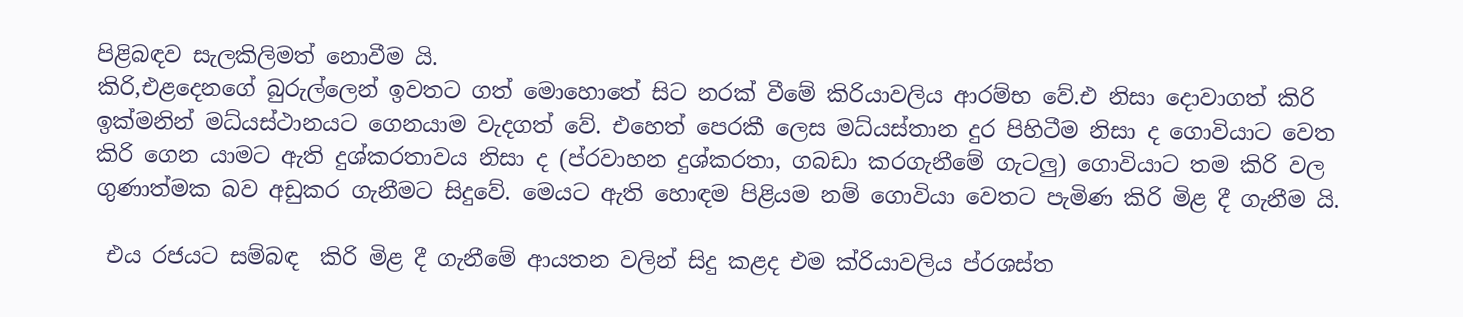පිළිබඳව සැලකිලිමත් නොවීම යි.
කිරි,එළදෙනගේ බුරුල්ලෙන් ඉවතට ගත් මොහොතේ සිට නරක් වීමේ කිරියාවලිය ආරම්භ වේ.එ නිසා දොවාගත් කිරි ඉක්මනින් මධ්යස්ථානයට ගෙනයාම වැදගත් වේ. එහෙත් පෙරකී ලෙස මධ්යස්තාන දුර පිහිටීම නිසා ද ගොවියාට වෙත කිරි ගෙන යාමට ඇති දුශ්කරතාවය නිසා ද (ප්රවාහන දුශ්කරතා, ගබඩා කරගැනීමේ ගැටලු) ගොවියාට තම කිරි වල ගුණාත්මක බව අඩුකර ගැනීමට සිදුවේ. මෙයට ඇති හොඳම පිළියම නම් ගොවියා වෙතට පැමිණ කිරි මිළ දී ගැනීම යි.

 එය රජයට සම්බඳ  කිරි මිළ දී ගැනීමේ ආයතන වලින් සිදු කළද එම ක්රියාවලිය ප්රශස්ත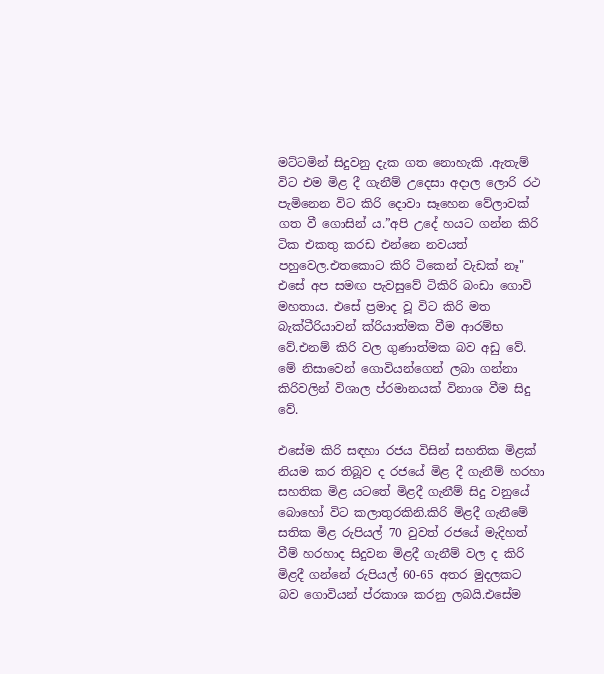මට්ටමින් සිදුවනු දැක ගත නොහැකි .ඇතැම් විට එම මිළ දී ගැනීම් උදෙසා අදාල ලොරි රථ පැමිනෙන විට කිරි දොවා සෑහෙන වේලාවක් ගත වී ගොසින් ය.”අපි උදේ හයට ගන්න කිරි ටික එකතු කරඩ එන්නෙ නවයත් පහුවෙල.එතකොට කිරි ටිකෙන් වැඩක් නෑ" එසේ අප සමඟ පැවසුවේ ටිකිරි බංඩා ගොවි මහතාය. එසේ ප්‍රමාද වූ විට කිරි මත බැක්ටීරියාවන් ක්රියාත්මක වීම ආරම්භ වේ.එනම් කිරි වල ගුණාත්මක බව අඩු වේ. මේ නිසාවෙන් ගොවියන්ගෙන් ලබා ගන්නා කිරිවලින් විශාල ප්රමානයක් විනාශ වීම සිදු වේ.

එසේම කිරි සඳහා රජය විසින් සහතික මිළක් නියම කර තිබූව ද රජයේ මිළ දී ගැනීම් හරහා   සහතික මිළ යටතේ මිළදී ගැනීම් සිදු වනුයේ බොහෝ විට කලාතුරකිනි.කිරි මිළදී ගැනීමේ සතික මිළ රුපියල් 70 වුවත් රජයේ මැදිහත් වීම් හරහාද සිදුවන මිළදී ගැනීම් වල ද කිරි මිළදී ගන්නේ රුපියල් 60-65 අතර මුදලකට බව ගොවියන් ප්රකාශ කරනු ලබයි.එසේම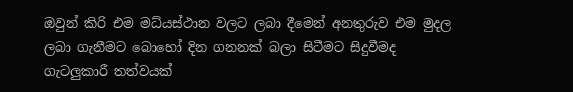ඔවුන් කිරි එම මධ්යස්ථාන වලට ලබා දීමෙන් අනතුරුව එම මුදල ලබා ගැනීමට බොහෝ දින ගනනක් බලා සිටීමට සිදුවීමද ගැටලුකාරී තත්වයක්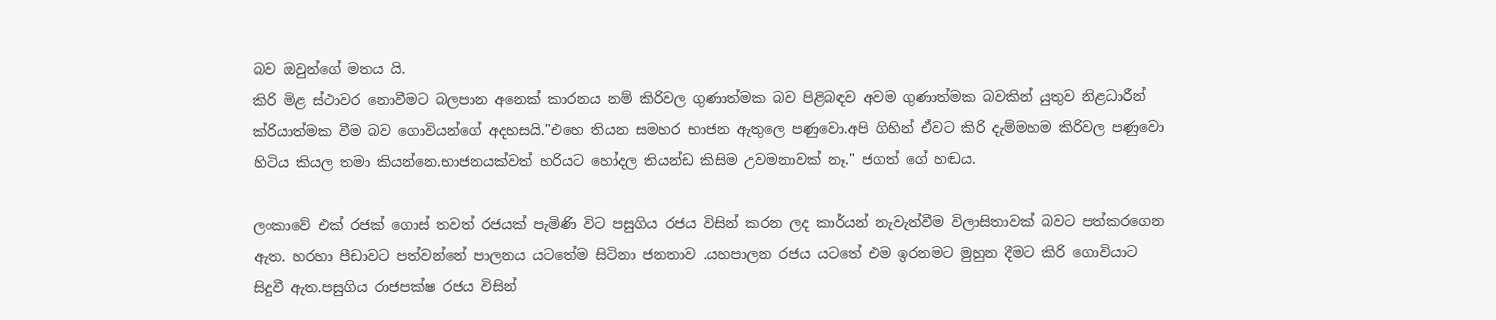බව ඔවුන්ගේ මතය යි.
කිරි මිළ ස්ථාවර නොවීමට බලපාන අනෙක් කාරනය නම් කිරිවල ගුණාත්මක බව පිළිබඳව අවම ගුණාත්මක බවකින් යුතුව නිළධාරීන් ක්රියාත්මක වීම බව ගොවියන්ගේ අදහසයි."එහෙ තියන සමහර භාජන ඇතුලෙ පණුවො.අපි ගිහින් ඒවට කිරි දැම්මහම කිරිවල පණුවො හිටිය කියල තමා කියන්නෙ.භාජනයක්වත් හරියට හෝදල තියන්ඩ කිසිම උවමනාවක් නෑ." ජගත් ගේ හඬය.

ලංකාවේ එක් රජක් ගොස් තවත් රජයක් පැමිණි විට පසුගිය රජය විසින් කරන ලද කාර්යන් නැවැත්වීම විලාසිතාවක් බවට පත්කරගෙන ඇත. හරහා පීඩාවට පත්වන්නේ පාලනය යටතේම සිටිනා ජනතාව .යහපාලන රජය යටතේ එම ඉරනමට මුහුන දීමට කිරි ගොවියාට සිදුවී ඇත.පසුගිය රාජපක්ෂ රජය විසින්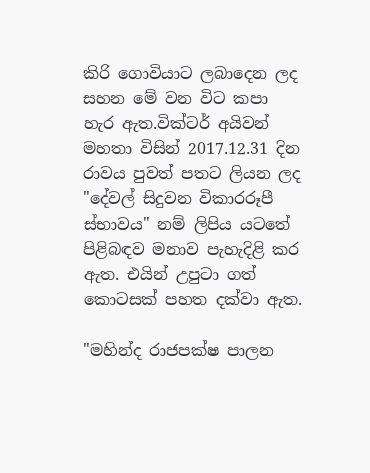කිරි ගොවියාට ලබාදෙන ලද සහන මේ වන විට කපා හැර ඇත.වික්ටර් අයිවන් මහතා විසින් 2017.12.31 දින රාවය පුවත් පතට ලියන ලද "දේවල් සිදුවන විකාරරූපී ස්භාවය" නම් ලිපිය යටතේ පිළිබඳව මනාව පැහැදිළි කර ඇත. එයින් උපුටා ගත් කොටසක් පහත දක්වා ඇත.

"මහින්ද රාජපක්ෂ පාලන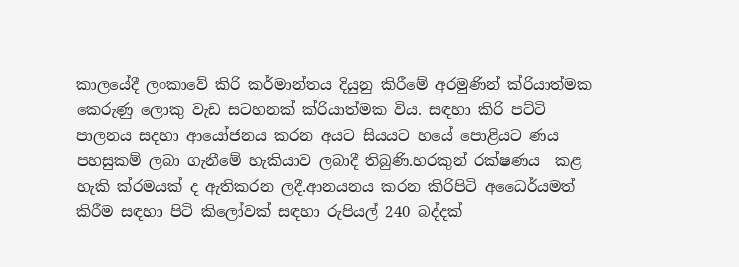කාලයේදී ලංකාවේ කිරි කර්මාන්තය දියුනු කිරීමේ අරමුණින් ක්රියාත්මක කෙරුණු ලොකු වැඩ සටහනක් ක්රියාත්මක විය. සඳහා කිරි පට්ටි පාලනය සදහා ආයෝජනය කරන අයට සියයට හයේ පොළියට ණය පහසුකම් ලබා ගැනීමේ හැකියාව ලබාදී තිබුණි.හරකුන් රක්ෂණය  කළ හැකි ක්රමයක් ද ඇතිකරන ලදී.ආනයනය කරන කිරිපිටි අධෛර්යමත් කිරීම සඳහා පිටි කිලෝවක් සඳහා රුපියල් 240 බද්දක්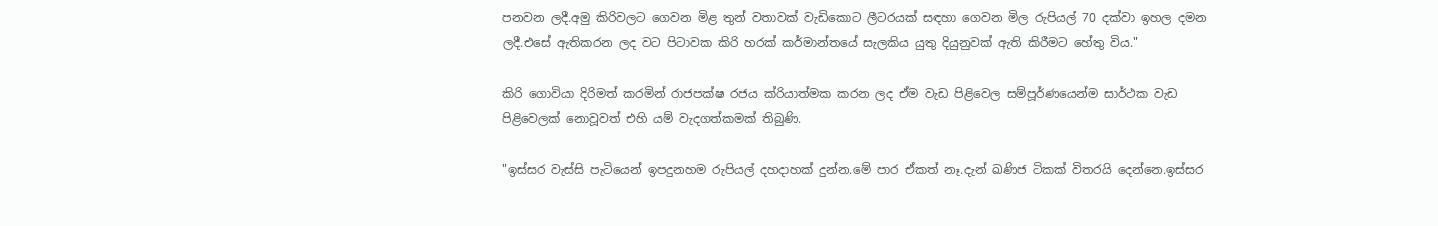පනවන ලදී.අමු කිරිවලට ගෙවන මිළ තුන් වතාවක් වැඩිකොට ලීටරයක් සඳහා ගෙවන මිල රුපියල් 70 දක්වා ඉහල දමන ලදී.එසේ ඇතිකරන ලද වට පිටාවක කිරි හරක් කර්මාන්තයේ සැලකිය යුතු දියුනුවක් ඇති කිරීමට හේතු විය."

කිරි ගොවියා දිරිමත් කරමින් රාජපක්ෂ රජය ක්රියාත්මක කරන ලද ඒම වැඩ පිළිවෙල සම්පූර්ණයෙන්ම සාර්ථක වැඩ පිළිවෙලක් නොවූවත් එහි යම් වැදගත්කමක් තිබුණි.

"ඉස්සර වැස්සි පැටියෙන් ඉපදුනහම රුපියල් දහදාහක් දුන්න.මේ පාර ඒකත් නෑ.දැන් ඛණිජ ටිකක් විතරයි දෙන්නෙ.ඉස්සර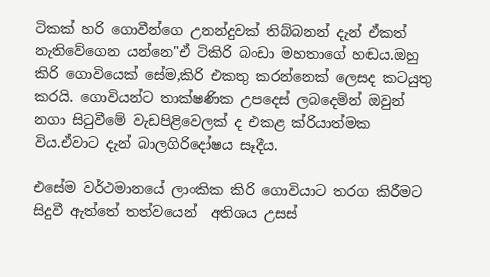ටිකක් හරි ගොවීන්ගෙ උනන්දුවක් තිබ්බනන් දැන් ඒකත් නැතිවේගෙන යන්නෙ"ඒ ටිකිරි බංඩා මහතාගේ හඬය.ඔහු කිරි ගොවියෙක් සේම,කිරි එකතු කරන්නෙක් ලෙසද කටයුතු කරයි. ගොවියන්ට තාක්ෂණික උපදෙස් ලබදෙමින් ඔවුන් නගා සිටුවීමේ වැඩපිළිවෙලක් ද එකළ ක්රියාත්මක විය.ඒවාට දැන් බාලගිරිදෝෂය සෑදීය.

එසේම වර්ථමානයේ ලාංකික කිරි ගොවියාට තරග කිරීමට සිදුවී ඇත්තේ තත්වයෙන්  අතිශය උසස්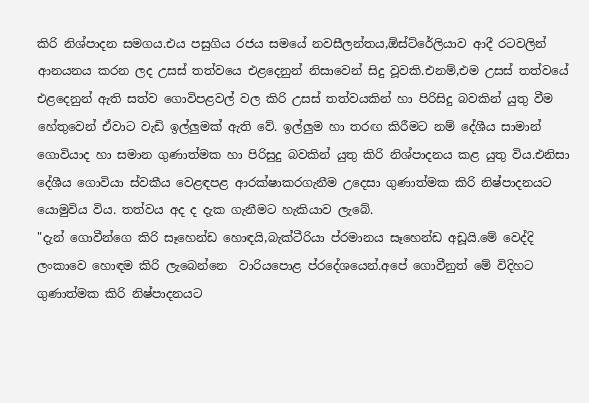කිරි නිශ්පාදන සමගය.එය පසුගිය රජය සමයේ නවසීලන්තය,ඕස්ට්රේලියාව ආදී රටවලින් ආනයනය කරන ලද උසස් තත්වයෙ එළදෙනුන් නිසාවෙන් සිදු වූවකි.එනම්,එම උසස් තත්වයේ එළදෙනුන් ඇති සත්ව ගොවිපළවල් වල කිරි උසස් තත්වයකින් හා පිරිසිදු බවකින් යුතු වීම හේතුවෙන් ඒවාට වැඩි ඉල්ලුමක් ඇති වේ. ඉල්ලුම හා තරඟ කිරීමට නම් දේශීය සාමාන් ගොවියාද හා සමාන ගුණාත්මක හා පිරිසුදු බවකින් යුතු කිරි නිශ්පාදනය කළ යුතු විය.එනිසා දේශීය ගොවියා ස්වකීය වෙළඳපළ ආරක්ෂාකරගැනීම උදෙසා ගුණාත්මක කිරි නිෂ්පාදනයට යොමුවිය විය. තත්වය අද ද දැක ගැනීමට හැකියාව ලැබේ.
"දැන් ගොවීන්ගෙ කිරි සෑහෙන්ඩ හොඳයි,බැක්ටීරියා ප්රමානය සෑහෙන්ඩ අඩූයි.මේ වෙද්දි ලංකාවෙ හොඳම කිරි ලැබෙන්නෙ  වාරියපොළ ප්රදේශයෙන්.අපේ ගොවීනුත් මේ විදිහට ගුණාත්මක කිරි නිෂ්පාදනයට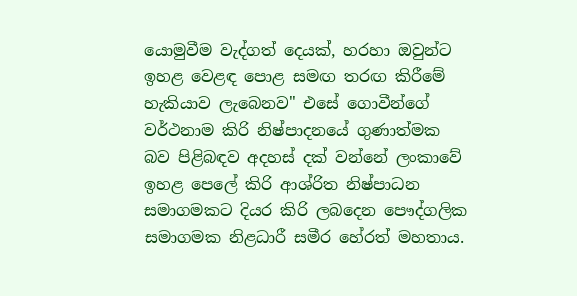යොමුවීම වැද්ගත් දෙයක්, හරහා ඔවුන්ට ඉහළ වෙළඳ පොළ සමඟ තරඟ කිරීමේ හැකියාව ලැබෙනව" එසේ ගොවීන්ගේ වර්ථනාම කිරි නිෂ්පාදනයේ ගුණාත්මක බව පිළිබඳව අදහස් දක් වන්නේ ලංකාවේ ඉහළ පෙලේ කිරි ආශ්රිත නිෂ්පාධන සමාගමකට දියර කිරි ලබදෙන පෞද්ගලික සමාගමක නිළධාරී සමීර හේරත් මහතාය.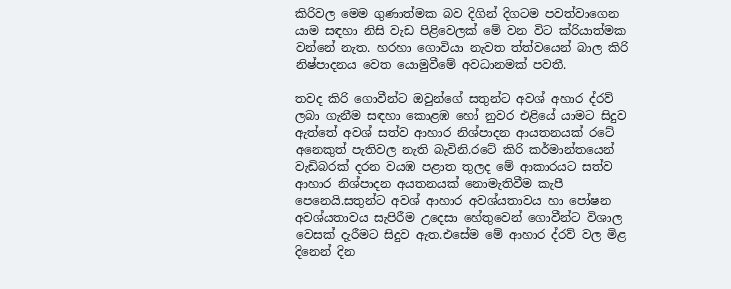කිරිවල මෙම ගුණාත්මක බව දිගින් දිගටම පවත්වාගෙන යාම සඳහා නිසි වැඩ පිළිවෙලක් මේ වන විට ක්රියාත්මක වන්නේ නැත. හරහා ගොවියා නැවත ත්ත්වයෙන් බාල කිරි නිෂ්පාදනය වෙත යොමුවීමේ අවධානමක් පවතී.

තවද කිරි ගොවීන්ට ඔවුන්ගේ සතුන්ට අවශ් අහාර ද්රව් ලබා ගැනීම සඳහා කොළඹ හෝ නුවර එළියේ යාමට සිදුව ඇත්තේ අවශ් සත්ව ආහාර නිශ්පාදන ආයතනයක් රටේ අනෙකුත් පැතිවල නැති බැවිනි.රටේ කිරි කර්මාන්තයෙන් වැඩිබරක් දරන වයඹ පළාත තුලද මේ ආකාරයට සත්ව ආහාර නිශ්පාදන අයතනයක් නොමැතිවීම කැපී පෙනෙයි.සතුන්ට අවශ් ආහාර අවශ්යතාවය හා පෝෂන අවශ්යතාවය සැපිරීම උදෙසා හේතුවෙන් ගොවීන්ට විශාල වෙසක් දැරීමට සිදුව ඇත.එසේම මේ ආහාර ද්රව් වල මිළ දිනෙන් දින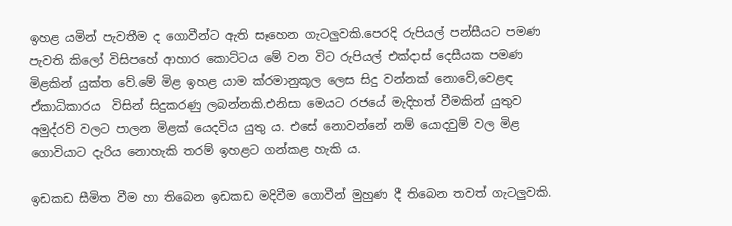ඉහළ යමින් පැවතීම ද ගොවීන්ට ඇති සෑහෙන ගැටලුවකි.පෙරදි රුපියල් පන්සීයට පමණ පැවති කිලෝ විසිපහේ ආහාර කොට්ටය මේ වන විට රුපියල් එක්දාස් දෙසීයක පමණ මිළකින් යුක්ත වේ.මේ මිළ ඉහළ යාම ක්රමානුකූල ලෙස සිදු වන්නක් නොවේ,වෙළඳ ඒකාධිකාරය  විසින් සිදුකරණු ලබන්නකි.එනිසා මෙයට රජයේ මැදිහත් වීමකින් යුතුව අමුද්රව් වලට පාලන මිළක් යෙදවිය යුතු ය. එසේ නොවන්නේ නම් යොදවුම් වල මිළ ගොවියාට දැරිය නොහැකි තරම් ඉහළට ගන්කළ හැකි ය.

ඉඩකඩ සීමිත වීම හා තිබෙන ඉඩකඩ මදිවීම ගොවීන් මුහුණ දී තිබෙන තවත් ගැටලුවකි.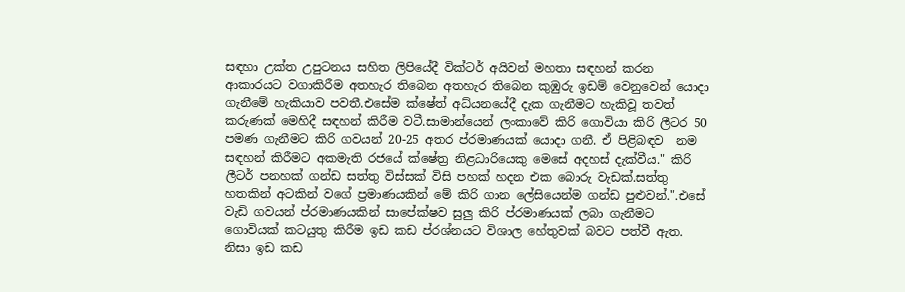සඳහා උක්ත උපුටනය සහිත ලිපියේදී වික්ටර් අයිවන් මහතා සඳහන් කරන ආකාරයට වගාකිරීම අතහැර තිබෙන අතහැර තිබෙන කුඹුරු ඉඩම් වෙනුවෙන් යොදා ගැනීමේ හැකියාව පවතී.එසේම ක්ෂේත් අධ්යනයේදී දැක ගැනීමට හැකිවූ තවත් කරුණක් මෙහිදී සඳහන් කිරීම වටී.සාමාන්යෙන් ලංකාවේ කිරි ගොවියා කිරි ලීටර 50 පමණ ගැනීමට කිරි ගවයන් 20-25 අතර ප්රමාණයක් යොදා ගනී. ඒ පිළිබඳව  නම සඳහන් කිරීමට අකමැති රජයේ ක්ෂේත්‍ර නිළධාරියෙකු මෙසේ අදහස් දැක්වීය." කිරි ලීටර් පනහක් ගන්ඩ සත්තු විස්සක් විසි පහක් හදන එක බොරු වැඩක්.සත්තු හතකින් අටකින් වගේ ප්‍රමාණයකින් මේ කිරි ගාන ලේසියෙන්ම ගන්ඩ පුළුවන්.".එසේ වැඩි ගවයන් ප්රමාණයකින් සාපේක්ෂව සුලු කිරි ප්රමාණයක් ලබා ගැනීමට ගොවියක් කටයුතු කිරීම ඉඩ කඩ ප්රශ්නයට විශාල හේතුවක් බවට පත්වී ඇත. නිසා ඉඩ කඩ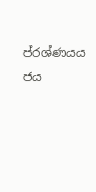ප්රශ්ණයය ජය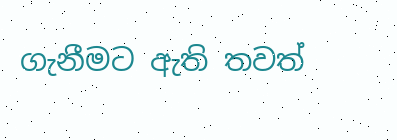ගැනීමට ඇති තවත්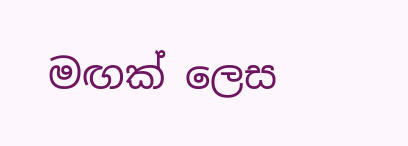මඟක් ලෙස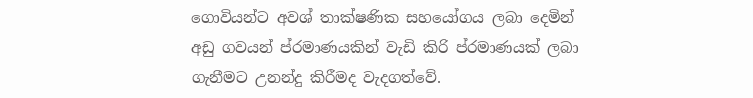ගොවියන්ට අවශ් තාක්ෂණික සහයෝගය ලබා දෙමින් අඩු ගවයන් ප්රමාණයකින් වැඩි කිරි ප්රමාණයක් ලබා ගැනීමට උනන්දු කිරීමද වැදගත්වේ.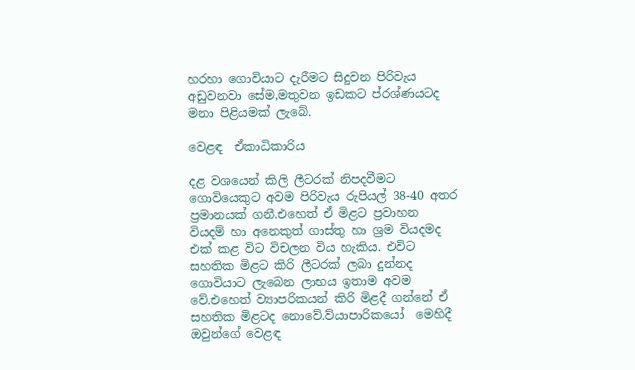හරහා ගොවියාට දැරීමට සිදුවන පිරිවැය අඩුවනවා සේම,මතුවන ඉඩකට ප්රශ්ණයටද මනා පිළියමක් ලැබේ.

වෙළඳ  ඒකාධිකාරිය

දළ වශයෙන් කිලි ලීටරක් නිපදවීමට ගොවියෙකුට අවම පිරිවැය රුපියල් 38-40 අතර ප්‍රමානයක් ගනී.එහෙත් ඒ මිළට ප්‍රවාහන වියදම් හා අනෙකුත් ගාස්තු හා ශ්‍රම වියදමද එක් කළ විට විචලන විය හැකිය. එවිට සහතික මිළට කිරි ලීටරක් ලබා දුන්නද ගොවියාට ලැබෙන ලාභය ඉතාම අවම වේ.එහෙත් ව්‍යාපරිකයන් කිරි මිළදී ගන්නේ ඒ සහතික මිළටද නොවේ.ව්යාපාරිකයෝ  මෙහිදී  ඔවුන්ගේ වෙළඳ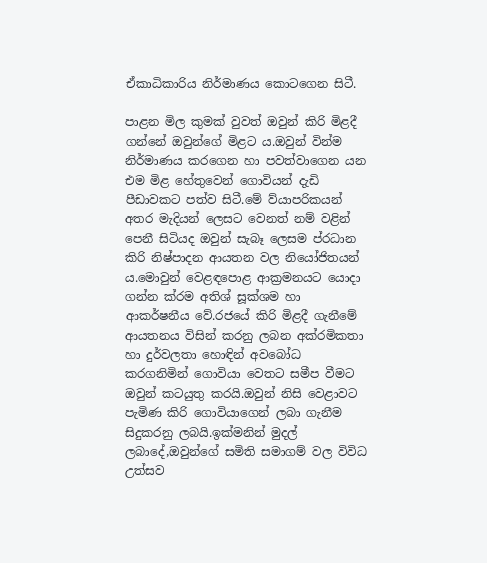ඒකාධිකාරිය නිර්මාණය කොටගෙන සිටී.

පාළන මිල කුමක් වුවත් ඔවුන් කිරි මිළදී ගන්නේ ඔවුන්ගේ මිළට ය.ඔවුන් වින්ම නිර්මාණය කරගෙන හා පවත්වාගෙන යන එම මිළ හේතුවෙන් ගොවියන් දැඩි පීඩාවකට පත්ව සිටී.මේ ව්යාපරිකයන් අතර මැදියන් ලෙසට වෙනත් නම් වළින් පෙනී සිටියද ඔවුන් සැබෑ ලෙසම ප්රධාන කිරි නිෂ්පාදන ආයතන වල නියෝජිතයන් ය.මොවුන් වෙළඳපොළ ආක්‍රමනයට යොදා ගන්න ක්රම අතිශ් සූක්ශම හා ආකර්ෂනීය වේ.රජයේ කිරි මිළදී ගැනීමේ ආයතනය විසින් කරනු ලබන අක්රමිකතා හා දුර්වලතා හොඳින් අවබෝධ කරගනිමින් ගොවියා වෙතට සමීප වීමට ඔවුන් කටයුතු කරයි.ඔවුන් නිසි වෙළාවට පැමිණ කිරි ගොවියාගෙන් ලබා ගැනීම සිදුකරනු ලබයි.ඉක්මනින් මුදල් ලබාදේ,ඔවුන්ගේ සමිති සමාගම් වල විවිධ උත්සව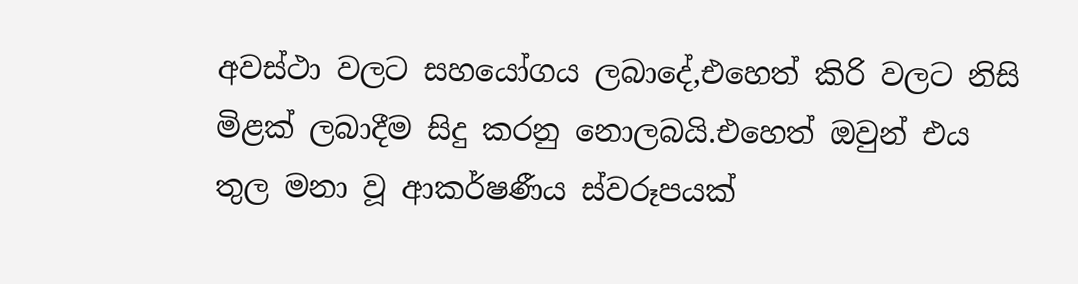අවස්ථා වලට සහයෝගය ලබාදේ,එහෙත් කිරි වලට නිසි මිළක් ලබාදීම සිදු කරනු නොලබයි.එහෙත් ඔවුන් එය තුල මනා වූ ආකර්ෂණීය ස්වරූපයක්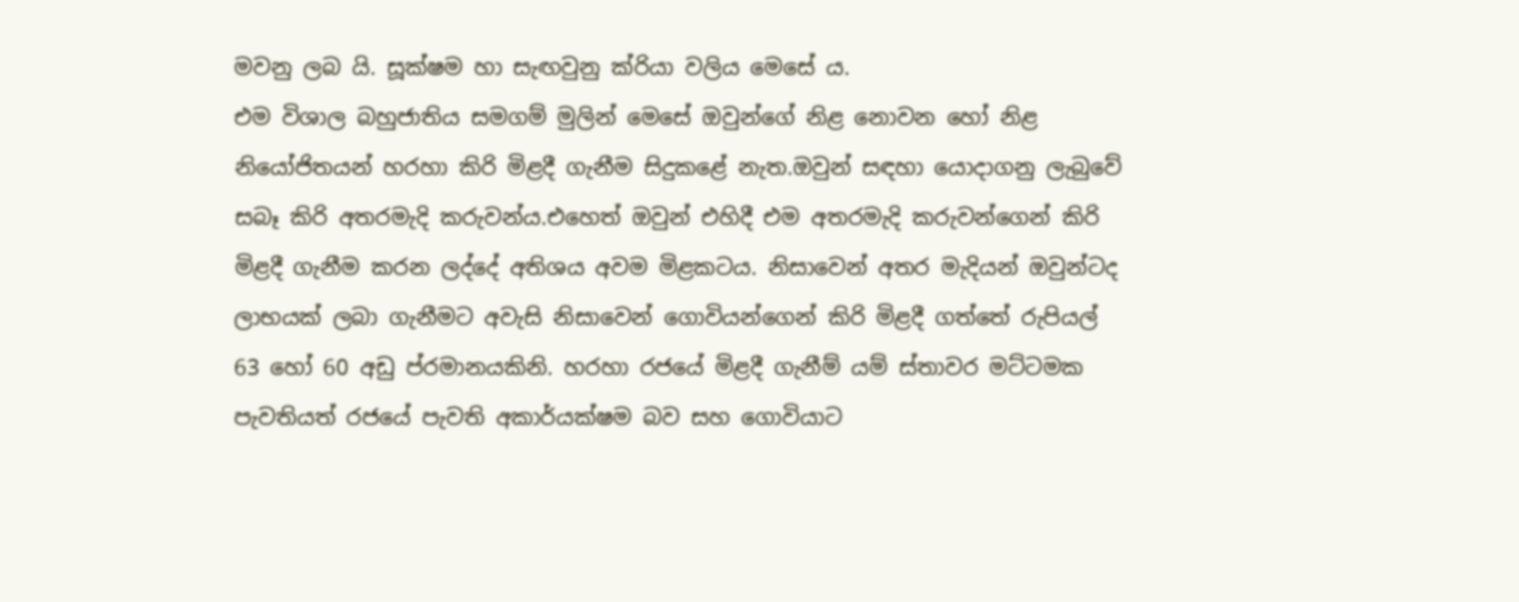මවනු ලබ යි. සූක්ෂම හා සැඟවුනු ක්රියා වලිය මෙසේ ය.
එම විශාල බහුජාතිය සමගම් මුලින් මෙසේ ඔවුන්ගේ නිළ නොවන හෝ නිළ නියෝජිතයන් හරහා කිරි මිළදී ගැනීම සිදුකළේ නැත.ඔවුන් සඳහා යොදාගනු ලැබුවේ සබෑ කිරි අතරමැදි කරුවන්ය.එහෙත් ඔවුන් එහිදී එම අතරමැදි කරුවන්ගෙන් කිරි මිළදී ගැනීම කරන ලද්දේ අතිශය අවම මිළකටය. නිසාවෙන් අතර මැදියන් ඔවුන්ටද ලාභයක් ලබා ගැනීමට අවැසි නිසාවෙන් ගොවියන්ගෙන් කිරි මිළදී ගත්තේ රුපියල් 63 හෝ 60 අඩු ප්රමානයකිනි. හරහා රජයේ මිළදී ගැනීම් යම් ස්තාවර මට්ටමක පැවතියත් රජයේ පැවති අකාර්යක්ෂම බව සහ ගොවියාට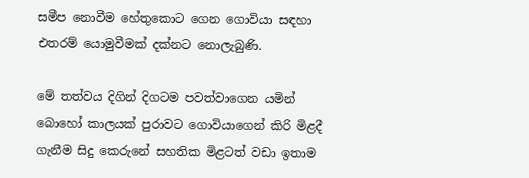සමීප නොවීම හේතුකොට ගෙන ගොවියා සඳහා එතරම් යොමුවීමක් දක්නට නොලැබුණි.

මේ තත්වය දිගින් දිගටම පවත්වාගෙන යමින් බොහෝ කාලයක් පුරාවට ගොවියාගෙන් කිරි මිළදී ගැනීම සිදු කෙරුනේ සහතික මිළටත් වඩා ඉතාම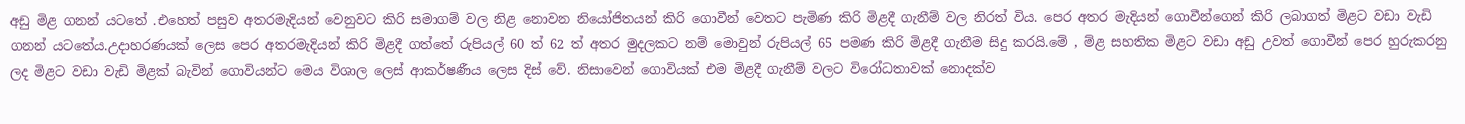අඩු මිළ ගනන් යටතේ .එහෙත් පසුව අතරමැදියන් වෙනුවට කිරි සමාගම් වල නිළ නොවන නියෝජිතයන් කිරි ගොවීන් වෙතට පැමිණ කිරි මිළදී ගැනීම් වල නිරත් විය. පෙර අතර මැදියන් ගොවීන්ගෙන් කිරි ලබාගත් මිළට වඩා වැඩි ගනන් යටතේය.උදාහරණයක් ලෙස පෙර අතරමැදියන් කිරි මිළදී ගත්තේ රුපියල් 60 ත් 62 ත් අතර මුදලකට නම් මොවුන් රුපියල් 65 පමණ කිරි මිළදී ගැනීම සිදු කරයි.මේ , ම්ළ සහතික මිළට වඩා අඩු උවත් ගොවීන් පෙර හුරුකරනු ලද මිළට වඩා වැඩි මිළක් බැවින් ගොවියන්ට මෙය විශාල ලෙස් ආකර්ෂණීය ලෙස දිස් වේ. නිසාවෙන් ගොවියක් එම මිළදී ගැනීම් වලට විරෝධතාවක් නොදක්ව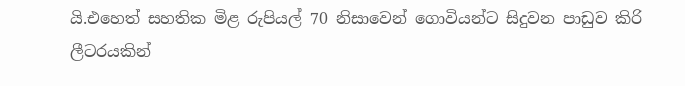යි.එහෙත් සහතික මිළ රුපියල් 70 නිසාවෙන් ගොවියන්ට සිදුවන පාඩුව කිරි ලීටරයකින්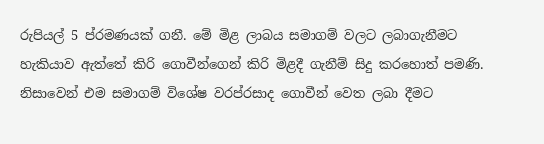රුපියල් 5 ප්රමණයක් ගනී. මේ මිළ ලාබය සමාගම් වලට ලබාගැනීමට හැකියාව ඇත්තේ කිරි ගොවීන්ගෙන් කිරි මිළදී ගැනීම් සිදු කරහොත් පමණි. නිසාවෙන් එම සමාගම් විශේෂ වරප්රසාද ගොවීන් වෙත ලබා දීමට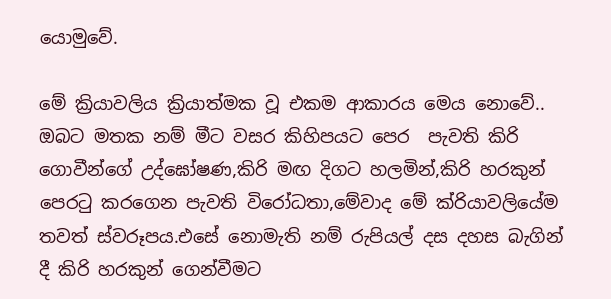යොමුවේ.

මේ ක්‍රියාවලිය ක්‍රියාත්මක වූ එකම ආකාරය මෙය නොවේ.. ඔබට මතක නම් මීට වසර කිහිපයට පෙර  පැවති කිරි ගොවීන්ගේ උද්ඝෝෂණ,කිරි මඟ දිගට හලමින්,කිරි හරකුන් පෙරටු කරගෙන පැවති විරෝධතා,මේවාද මේ ක්රියාවලියේම තවත් ස්වරූපය.එසේ නොමැති නම් රුපියල් දස දහස බැගින් දී කිරි හරකුන් ගෙන්වීමට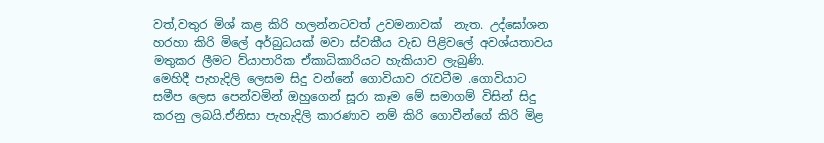වත්,වතුර මිශ් කළ කිරි හලන්නටවත් උවමනාවක්  නැත. උද්ඝෝශන හරහා කිරි මිලේ අර්බුධයක් මවා ස්වකීය වැඩ පිළිවලේ අවශ්යතාවය මතුකර ලීමට ව්යාපාරික ඒකාධිකාරියට හැකියාව ලැබුණි.
මෙහිදී පැහැදිලි ලෙසම සිදු වන්නේ ගොවියාව රැවටීම .ගොවියාට සමීප ලෙස පෙන්වමින් ඔහුගෙන් සූරා කෑම මේ සමාගම් විසින් සිදු කරනු ලබයි.ඒනිසා පැහැදිලි කාරණාව නම් කිරි ගොවීන්ගේ කිරි මිළ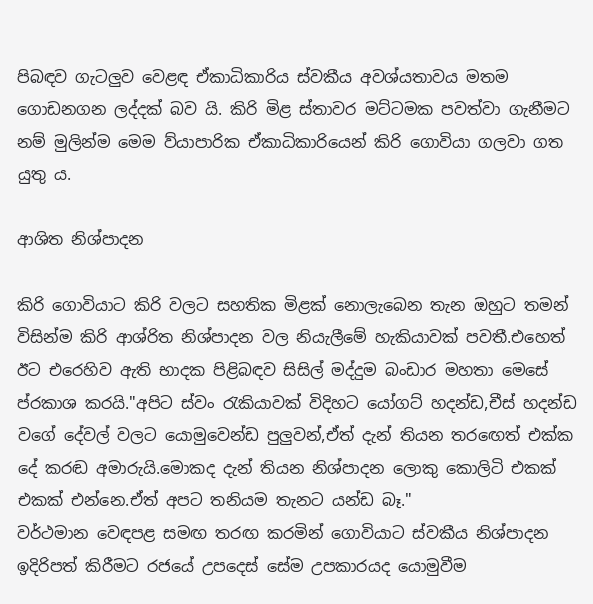පිබඳව ගැටලුව වෙළඳ ඒකාධිකාරිය ස්වකීය අවශ්යතාවය මතම ගොඩනගන ලද්දක් බව යි. කිරි මිළ ස්තාවර මට්ටමක පවත්වා ගැනීමට නම් මුලින්ම මෙම ව්යාපාරික ඒකාධිකාරියෙන් කිරි ගොවියා ගලවා ගත යුතු ය.

ආශිත නිශ්පාදන

කිරි ගොවියාට කිරි වලට සහතික මිළක් නොලැබෙන තැන ඔහුට තමන් විසින්ම කිරි ආශ්රිත නිශ්පාදන වල නියැලීමේ හැකියාවක් පවතී.එහෙත් ඊට එරෙහිව ඇති භාදක පිළිබඳව සිසිල් මද්දුම බංඩාර මහතා මෙසේ ප්රකාශ කරයි."අපිට ස්වං රැකියාවක් විදිහට යෝගට් හදන්ඩ,චීස් හදන්ඩ වගේ දේවල් වලට යොමුවෙන්ඩ පුලුවන්,ඒත් දැන් තියන තරඟෙත් එක්ක දේ කරඬ අමාරුයි.මොකද දැන් තියන නිශ්පාදන ලොකු කොලිටි එකක් එකක් එන්නෙ.ඒත් අපට තනියම තැනට යන්ඩ බෑ."
වර්ථමාන වෙඳපළ සමඟ තරඟ කරමින් ගොවියාට ස්වකීය නිශ්පාදන ඉදිරිපත් කිරීමට රජයේ උපදෙස් සේම උපකාරයද යොමුවීම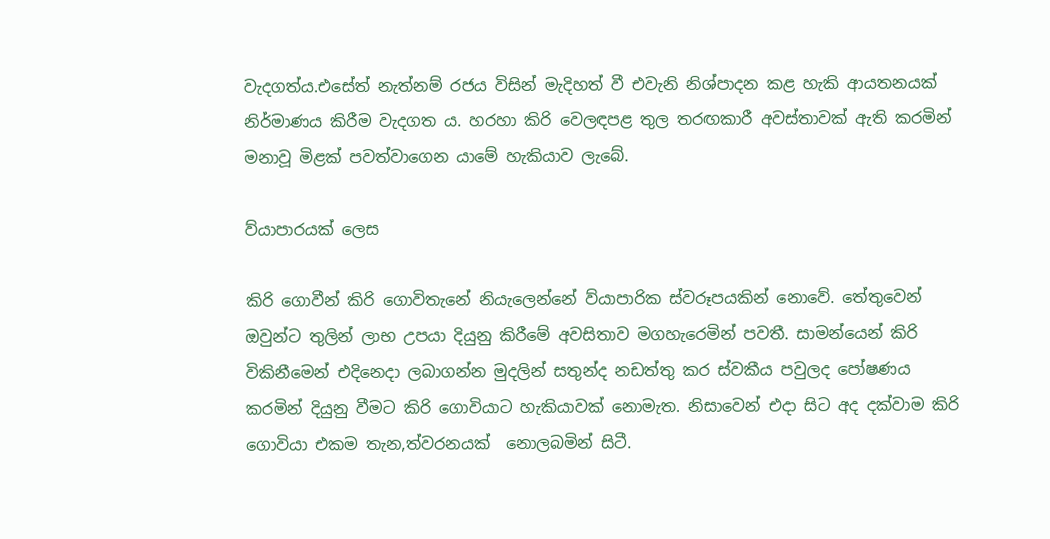වැදගත්ය.එසේත් නැත්නම් රජය විසින් මැදිහත් වී එවැනි නිශ්පාදන කළ හැකි ආයතනයක් නිර්මාණය කිරීම වැදගත ය. හරහා කිරි වෙලඳපළ තුල තරඟකාරී අවස්තාවක් ඇති කරමින් මනාවූ මිළක් පවත්වාගෙන යාමේ හැකියාව ලැබේ.

ව්යාපාරයක් ලෙස

කිරි ගොවීන් කිරි ගොවිතැනේ නියැලෙන්නේ ව්යාපාරික ස්වරූපයකින් නොවේ. තේතුවෙන් ඔවුන්ට තුලින් ලාභ උපයා දියුනු කිරීමේ අවසිතාව මගහැරෙමින් පවතී. සාමන්යෙන් කිරි විකිනීමෙන් එදිනෙදා ලබාගන්න මුදලින් සතුන්ද නඩත්තු කර ස්වකීය පවුලද පෝෂණය කරමින් දියුනු වීමට කිරි ගොවියාට හැකියාවක් නොමැත. නිසාවෙන් එදා සිට අද දක්වාම කිරි ගොවියා එකම තැන,ත්වරනයක්  නොලබමින් සිටී.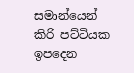සමාන්යෙන් කිරි පට්ටියක ඉපදෙන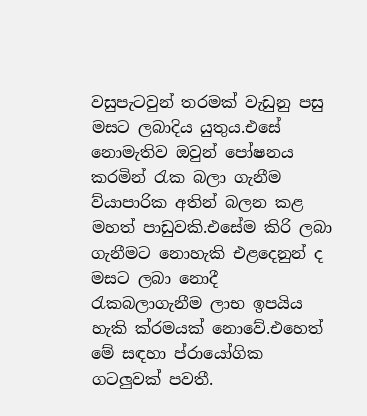වසුපැටවුන් තරමක් වැඩුනු පසු මසට ලබාදිය යුතුය.එසේ නොමැතිව ඔවුන් පෝෂනය කරමින් රැක බලා ගැනීම ව්යාපාරික අතින් බලන කළ මහත් පාඩුවකි.එසේම කිරි ලබා ගැනීමට නොහැකි එළදෙනුන් ද මසට ලබා නොදී රැකබලාගැනීම ලාභ ඉපයිය හැකි ක්රමයක් නොවේ.එහෙත් මේ සඳහා ප්රායෝගික ගටලුවක් පවතී.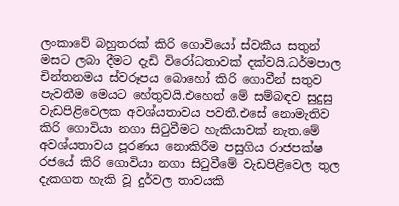ලංකාවේ බහුතරක් කිරි ගොවියෝ ස්වකීය සතුන් මසට ලබා දීමට දැඩි විරෝධතාවක් දක්වයි.ධර්මපාල චින්තනමය ස්වරූපය බොහෝ කිරි ගොවීන් සතුව පැවතීම මෙයට හේතුවයි.එහෙත් මේ සම්බඳව සුදුසු වැඩපිළිවෙලක අවශ්යතාවය පවතී.එසේ නොමැතිව කිරි ගොවියා නගා සිටුවීමට හැකියාවක් නැත.මේ අවශ්යතාවය පූරණය නොකිරීම පසුගිය රාජපක්ෂ රජයේ කිරි ගොවියා නගා සිටුවීමේ වැඩපිළිවෙල තුල දැකගත හැකි වූ දුර්වල තාවයකි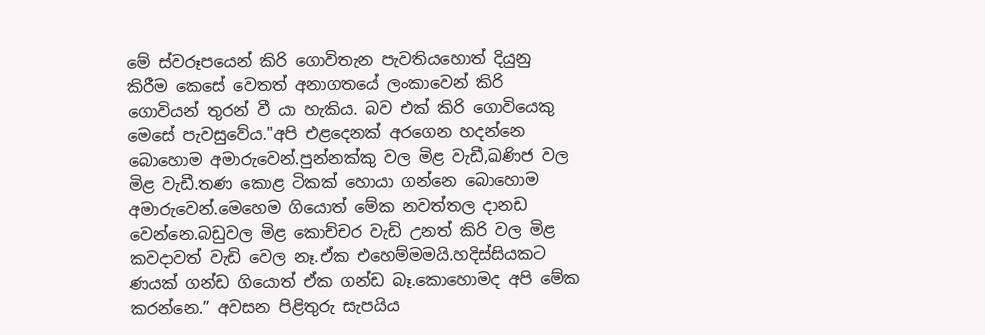මේ ස්වරූපයෙන් කිරි ගොවිතැන පැවතියහොත් දියුනු කිරීම කෙසේ වෙතත් අනාගතයේ ලංකාවෙන් කිරි ගොවියන් තුරන් වී යා හැකිය. බව එක් කිරි ගොවියෙකු මෙසේ පැවසුවේය."අපි එළදෙනක් අරගෙන හදන්නෙ බොහොම අමාරුවෙන්.පුන්නක්කු වල මිළ වැඩී,ඛණිජ වල මිළ වැඩී.තණ කොළ ටිකක් හොයා ගන්නෙ බොහොම අමාරුවෙන්.මෙහෙම ගියොත් මේක නවත්තල දානඩ වෙන්නෙ.බඩුවල මිළ කොච්චර වැඩි උනත් කිරි වල මිළ කවදාවත් වැඩි වෙල නෑ.ඒක එහෙම්මමයි.හදිස්සියකට ණයක් ගන්ඩ ගියොත් ඒක ගන්ඩ බෑ.කොහොමද අපි මේක කරන්නෙ.” අවසන පිළිතුරු සැපයිය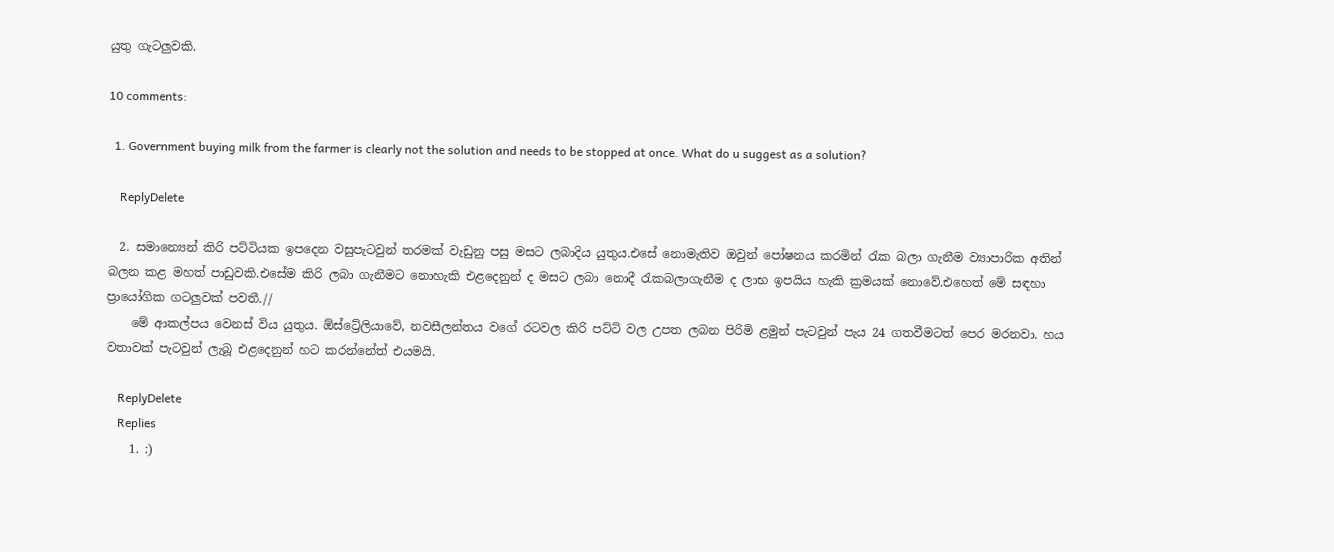යුතු ගැටලුවකි.

10 comments:

  1. Government buying milk from the farmer is clearly not the solution and needs to be stopped at once. What do u suggest as a solution?

    ReplyDelete

  2. සමාන්‍යෙන් කිරි පට්ටියක ඉපදෙන වසුපැටවුන් තරමක් වැඩුනු පසු මසට ලබාදිය යුතුය.එසේ නොමැතිව ඔවුන් පෝෂනය කරමින් රැක බලා ගැනීම ව්‍යාපාරික අතින් බලන කළ මහත් පාඩුවකි.එසේම කිරි ලබා ගැනීමට නොහැකි එළදෙනුන් ද මසට ලබා නොදී රැකබලාගැනීම ද ලාභ ඉපයිය හැකි ක්‍රමයක් නොවේ.එහෙත් මේ සඳහා ප්‍රායෝගික ගටලුවක් පවතී.//
    මේ ආකල්පය වෙනස් විය යුතුය. ඕස්ට්‍රේලියාවේ, නවසීලන්තය වගේ රටවල කිරි පට්ටි වල උපත ලබන පිරිමි ළමුන් පැටවුන් පැය 24 ගතවීමටත් පෙර මරනවා. හය වතාවක් පැටවුන් ලැබූ එළදෙනුන් හට කරන්නේත් එයමයි.

    ReplyDelete
    Replies
    1. :)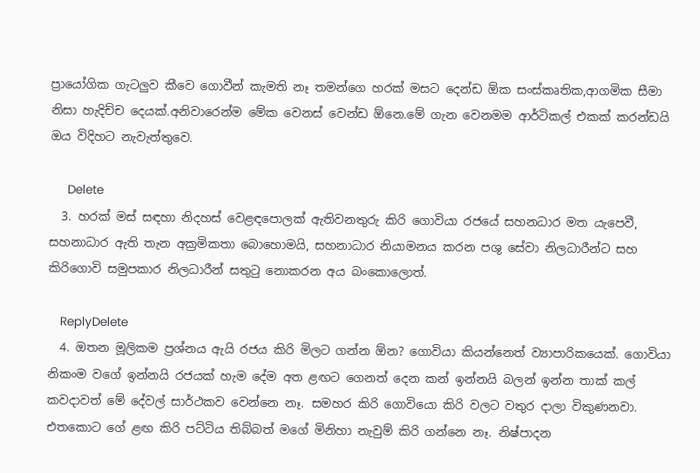ප්‍රායෝගික ගැටලුව කීවෙ ගොවීන් කැමති නෑ තමන්ගෙ හරක් මසට දෙන්ඩ ඕක සංස්කෘතික,ආගමික සීමා නිසා හැදිච්ච දෙයක්.අනිවාරෙන්ම මේක වෙනස් වෙන්ඩ ඕනෙ.මේ ගැන වෙනමම ආර්ටිකල් එකක් කරන්ඩයි ඔය විදිහට නැවැත්තුවෙ.

      Delete
  3. හරක් මස් සඳහා නිදහස් වෙළඳපොලක් ඇතිවනතුරු කිරි ගොවියා රජයේ සහනධාර මත යැපෙවී, සහනාධාර ඇති තැන අක්‍රමිකතා බොහොමයි, සහනාධාර නියාමනය කරන පශු සේවා නිලධාරීන්ට සහ කිරිගොවි සමුපකාර නිලධාරීන් සතුටු නොකරන අය බංකොලොත්.

    ReplyDelete
  4. ඔතන මූලිකම ප්‍රශ්නය ඇයි රජය කිරි මිලට ගන්න ඕන? ගොවියා කියන්නෙත් ව්‍යාපාරිකයෙක්. ගොවියා නිකංම වගේ ඉන්නයි රජයක් හැම දේම අත ළඟට ගෙනත් දෙන කන් ඉන්නයි බලන් ඉන්න තාක් කල් කවදාවත් මේ දේවල් සාර්ථකව වෙන්නෙ නෑ. සමහර කිරි ගොවියො කිරි වලට වතුර දාලා විකුණනවා. එතකොට ගේ ළඟ කිරි පට්ටිය තිබ්බත් මගේ මිනිහා නැවුම් කිරි ගන්නෙ නෑ. නිෂ්පාදන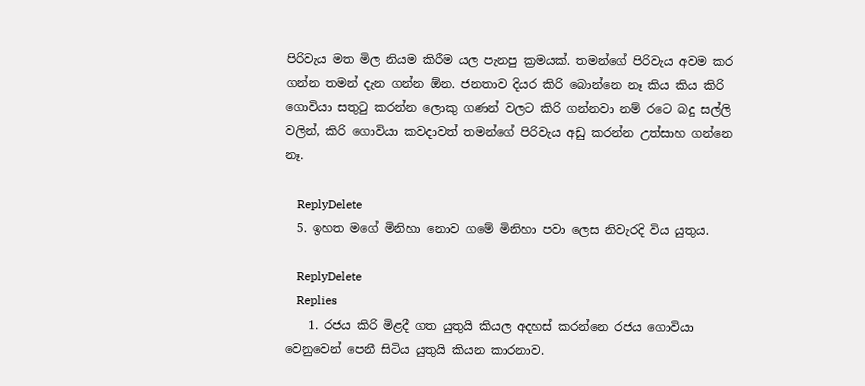පිරිවැය මත මිල නියම කිරීම යල පැනපු ක්‍රමයක්. තමන්ගේ පිරිවැය අවම කර ගන්න තමන් දැන ගන්න ඕන. ජනතාව දියර කිරි බොන්නෙ නෑ කිය කිය කිරි ගොවියා සතු‍ටු කරන්න ලොකු ගණන් වලට කිරි ගන්නවා නම් රටෙ බදු සල්ලි වලින්, කිරි ගොවියා කවදාවත් තමන්ගේ පිරිවැය අඩු කරන්න උත්සාහ ගන්නෙ නෑ.

    ReplyDelete
  5. ඉහත මගේ මිනිහා නොව ගමේ මිනිහා පවා ලෙස නිවැරදි විය යුතුය.

    ReplyDelete
    Replies
    1. රජය කිරි මිළදී ගත යුතුයි කියල අදහස් කරන්නෙ රජය ගොවියා වෙනුවෙන් පෙනී සිටිය යුතුයි කියන කාරනාව.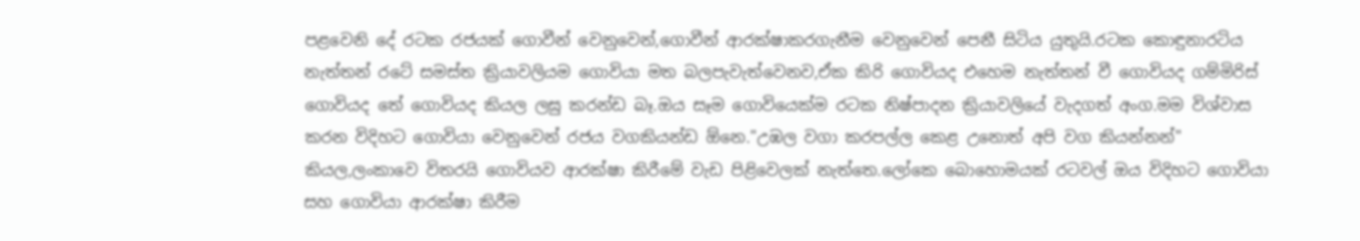පළවෙනි දේ රටක රජයක් ගොවීන් වෙනුවෙන්,ගොවීන් ආරක්ෂාකරගැනීම වෙනුවෙන් පෙනී සිටිය යුතුයි.රටක කොඳුනාරටිය නැත්තන් රටේ සමස්ත ක්‍රියාවලියම ගොවියා මත බලපැවැත්වෙනව,ඒක කිරි ගොවියද එහෙම නැත්තන් වී ගොවියද ගම්මිරිස් ගොවියද තේ ගොවියද කියල ලඝු කරන්ඩ බෑ.ඔය සෑම ගොවියෙක්ම රටක නිෂ්පාදන ක්‍රියාවලියේ වැදගත් අංග.මම විශ්වාස කරන විදිහට ගොවියා වෙනුවෙන් රජය වගකියන්ඩ ඕනෙ."උඹල වගා කරපල්ල කෙළ උනොත් අපි වග කියන්නන්" කියල,ලංකාවෙ විතරයි ගොවියව ආරක්ෂා කිරීමේ වැඩ පිළිවෙලක් නැත්තෙ.ලෝකෙ බොහොමයක් රටවල් ඔය විදිහට ගොවියා සහ ගොවියා ආරක්ෂා කිරීම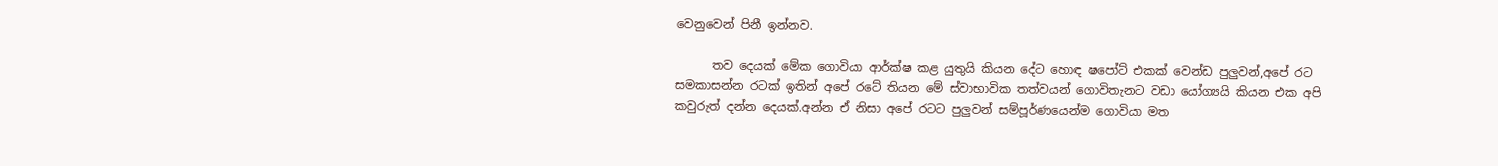වෙනුවෙන් පිනී ඉන්නව.

      තව දෙයක් මේක ගොවියා ආර්ක්ෂ කළ යුතුයි කියන දේට හොඳ ෂපෝට් එකක් වෙන්ඩ පුලුවන්,අපේ රට සමකාසන්න රටක් ඉතින් අපේ රටේ තියන මේ ස්වාභාවික තත්වයන් ගොවිතැනට වඩා යෝග්‍යයි කියන එක අපි කවුරුත් දන්න දෙයක්.අන්න ඒ නිසා අපේ රටට පුලුවන් සම්පූර්ණයෙන්ම ගොවියා මත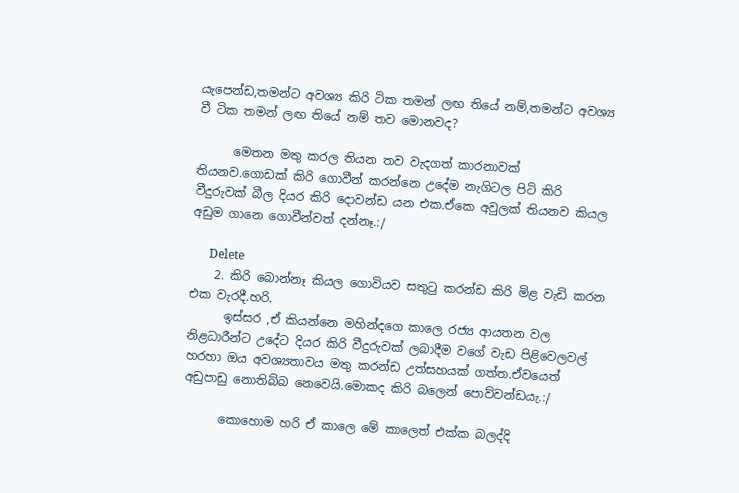යැපෙන්ඩ,තමන්ට අවශ්‍ය කිරි ටික තමන් ලඟ තියේ නම්,තමන්ට අවශ්‍ය වී ටික තමන් ලඟ තියේ නම් තව මොනවද?

      මෙතන මතු කරල තියන තව වැදගත් කාරනාවක් තියනව.ගොඩක් කිරි ගොවීන් කරන්නෙ උදේම නැගිටල පිටි කිරි වීදුරුවක් බීල දියර කිරි දොවන්ඩ යන එක.ඒකෙ අවුලක් තියනව කියල අඩුම ගානෙ ගොවීන්වත් දන්නෑ.:/

      Delete
    2. කිරි බොන්නෑ කියල ගොවියව සතුටු කරන්ඩ කිරි මිළ වැඩි කරන එක වැරදී.හරි.
      ඉස්සර ,ඒ කියන්නෙ මහින්දගෙ කාලෙ රජ්‍ය ආයතන වල නිළධාරීන්ට උදේට දියර කිරි වීදුරුවක් ලබාදීම වගේ වැඩ පිළිවෙලවල් හරහා ඔය අවශ්‍යතාවය මතු කරන්ඩ උත්සහයක් ගත්ත.ඒවයෙත් අඩුපාඩු නොතිබ්බ නෙවෙයි.මොකද කිරි බලෙන් පොව්වන්ඩයැ.:/

      කොහොම හරි ඒ කාලෙ මේ කාලෙත් එක්ක බලද්දි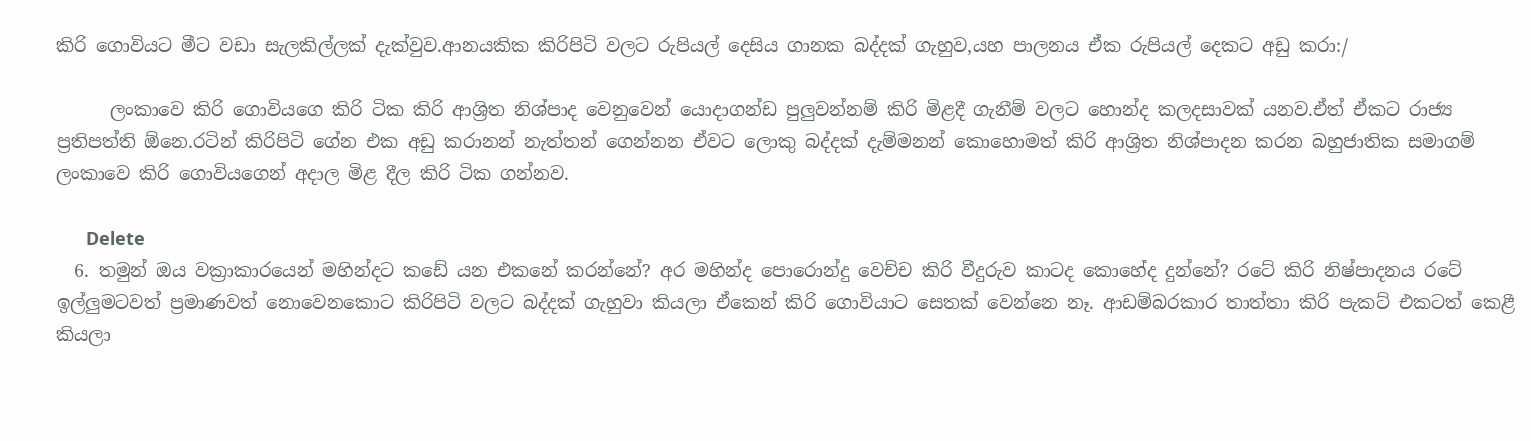කිරි ගොවියට මීට වඩා සැලකිල්ලක් දැක්වුව.ආනයකික කිරිපිටි වලට රුපියල් දෙසිය ගානක බද්දක් ගැහුව,යහ පාලනය ඒක රුපියල් දෙකට අඩු කරා:/

      ලංකාවෙ කිරි ගොවියගෙ කිරි ටික කිරි ආශ්‍රිත නිශ්පාද වෙනුවෙන් යොදාගන්ඩ පුලුවන්නම් කිරි මිළදී ගැනීම් වලට හොන්ද කලදසාවක් යනව.ඒත් ඒකට රාජ්‍ය ප්‍රතිපත්ති ඕනෙ.රටින් කිරිපිටි ගේන එක අඩු කරානන් නැත්තන් ගෙන්නන ඒවට ලොකු බද්දක් දැම්මනන් කොහොමත් කිරි ආශ්‍රිත නිශ්පාදන කරන බහුජාතික සමාගම් ලංකාවෙ කිරි ගොවියගෙන් අදාල මිළ දීල කිරි ටික ගන්නව.

      Delete
  6. තමුන් ඔය වක්‍රාකාරයෙන් මහින්දට කඩේ යන එකනේ කරන්නේ? අර මහින්ද පොරොන්දු වෙච්ච කිරි වීදුරුව කාටද කොහේද දුන්නේ? රටේ කිරි නිෂ්පාදනය රටේ ඉල්ලුමටවත් ප්‍රමාණවත් නොවෙනකොට කිරිපිටි වලට බද්දක් ගැහුවා කියලා ඒකෙන් කිරි ගොවියාට සෙතක් වෙන්නෙ නෑ. ආඩම්බරකාර තාත්තා කිරි පැකට් එකටත් කෙළී කියලා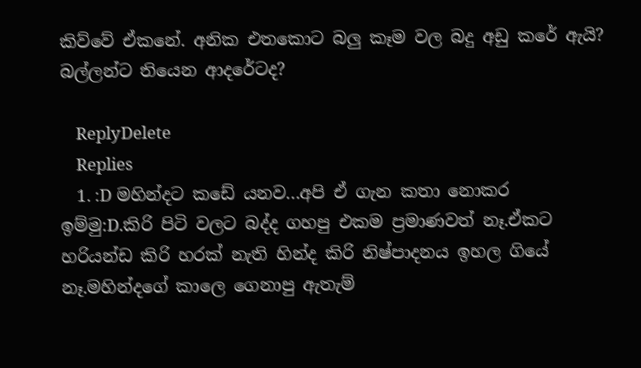කිව්වේ ඒකනේ. අනික එතකොට බලු කෑම වල බදු අඩු කරේ ඇයි? බල්ලන්ට තියෙන ආදරේටද?

    ReplyDelete
    Replies
    1. :D මහින්දට කඩේ යනව...අපි ඒ ගැන කතා නොකර ඉම්මු:D.කිරි පිටි වලට බද්ද ගහපු එකම ප්‍රමාණවත් නෑ.ඒකට හරියන්ඩ කිරි හරක් නැති හින්ද කිරි නිෂ්පාදනය ඉහල ගියේ නෑ.මහින්දගේ කාලෙ ගෙනාපු ඇතැම්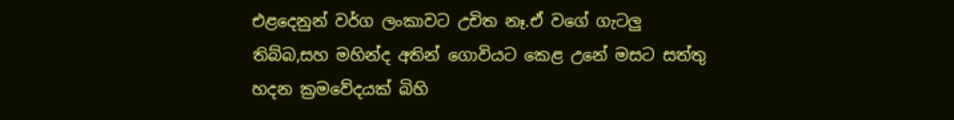එළදෙනුන් වර්ග ලංකාවට උචිත නෑ.ඒ වගේ ගැටලු තිබ්බ,සහ මහින්ද අතින් ගොවියට කෙළ උනේ මසට සත්තු හදන ක්‍රමවේදයක් බිහි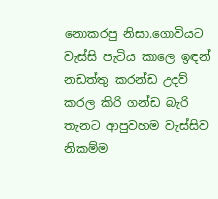නොකරපු නිසා.ගොවියට වැස්සි පැටිය කාලෙ ඉඳන් නඩත්තු කරන්ඩ උදව් කරල කිරි ගන්ඩ බැරි තැනට ආපුවහම වැස්සිව නිකම්ම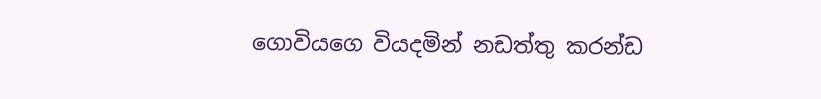ගොවියගෙ වියදමින් නඩත්තු කරන්ඩ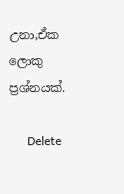උනා,ඒක ලොකු ප්‍රශ්නයක්.

      Delete